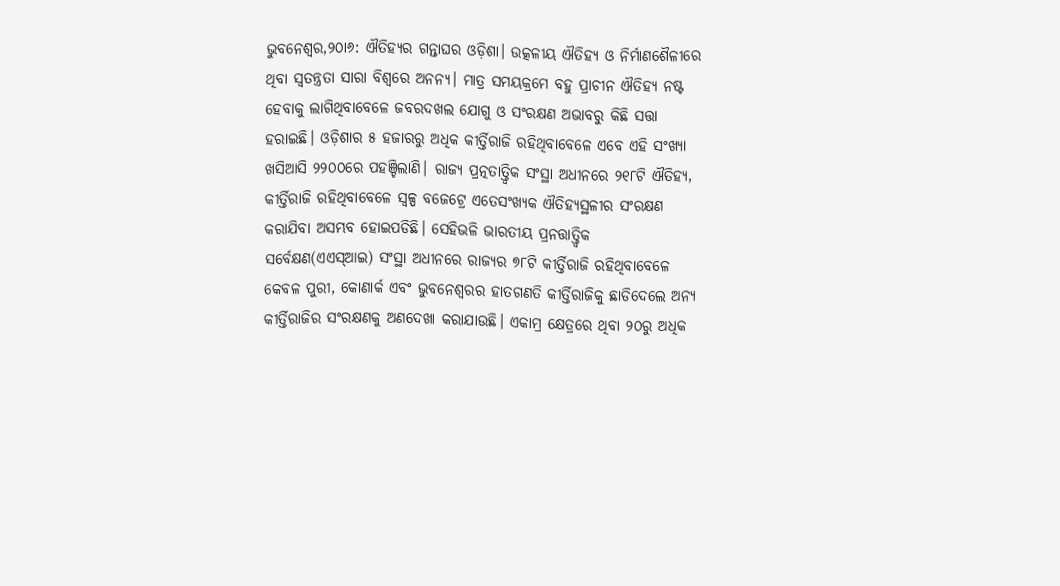ଭୁବନେଶ୍ୱର,୨୦ା୬: ଐତିହ୍ୟର ଗନ୍ତାଘର ଓଡ଼ିଶା। ଉତ୍କଳୀୟ ଐତିହ୍ୟ ଓ ନିର୍ମାଣଶୈଳୀରେ ଥିବା ସ୍ବତନ୍ତ୍ରତା ସାରା ବିଶ୍ୱରେ ଅନନ୍ୟ। ମାତ୍ର ସମୟକ୍ରମେ ବହୁ ପ୍ରାଚୀନ ଐତିହ୍ୟ ନଷ୍ଟ ହେବାକୁ ଲାଗିଥିବାବେଳେ ଜବରଦଖଲ ଯୋଗୁ ଓ ସଂରକ୍ଷଣ ଅଭାବରୁ କିଛି ସତ୍ତା ହରାଇଛି। ଓଡ଼ିଶାର ୫ ହଜାରରୁ ଅଧିକ କୀର୍ତ୍ତିରାଜି ରହିଥିବାବେଳେ ଏବେ ଏହି ସଂଖ୍ୟା ଖସିଆସି ୨୨୦୦ରେ ପହଞ୍ଚିଲାଣି। ରାଜ୍ୟ ପ୍ରତ୍ନତାତ୍ତ୍ବିକ ସଂସ୍ଥା ଅଧୀନରେ ୨୧୮ଟି ଐତିହ୍ୟ, କୀର୍ତ୍ତିରାଜି ରହିଥିବାବେଳେ ସ୍ବଳ୍ପ ବଜେଟ୍ରେ ଏତେସଂଖ୍ୟକ ଐତିହ୍ୟସ୍ଥଳୀର ସଂରକ୍ଷଣ କରାଯିବା ଅସମ୍ଭବ ହୋଇପଡିଛି। ସେହିଭଳି ଭାରତୀୟ ପ୍ରନତ୍ତାତ୍ତ୍ବିକ ସର୍ବେକ୍ଷଣ(ଏଏସ୍ଆଇ) ସଂସ୍ଥା ଅଧୀନରେ ରାଜ୍ୟର ୭୮ଟି କୀର୍ତ୍ତିରାଜି ରହିଥିବାବେଳେ କେବଳ ପୁରୀ, କୋଣାର୍କ ଏବଂ ଭୁବନେଶ୍ୱରର ହାତଗଣତି କୀର୍ତ୍ତିରାଜିକୁ ଛାଡିଦେଲେ ଅନ୍ୟ କୀର୍ତ୍ତିରାଜିର ସଂରକ୍ଷଣକୁ ଅଣଦେଖା କରାଯାଉଛି। ଏକାମ୍ର କ୍ଷେତ୍ରରେ ଥିବା ୨୦ରୁ ଅଧିକ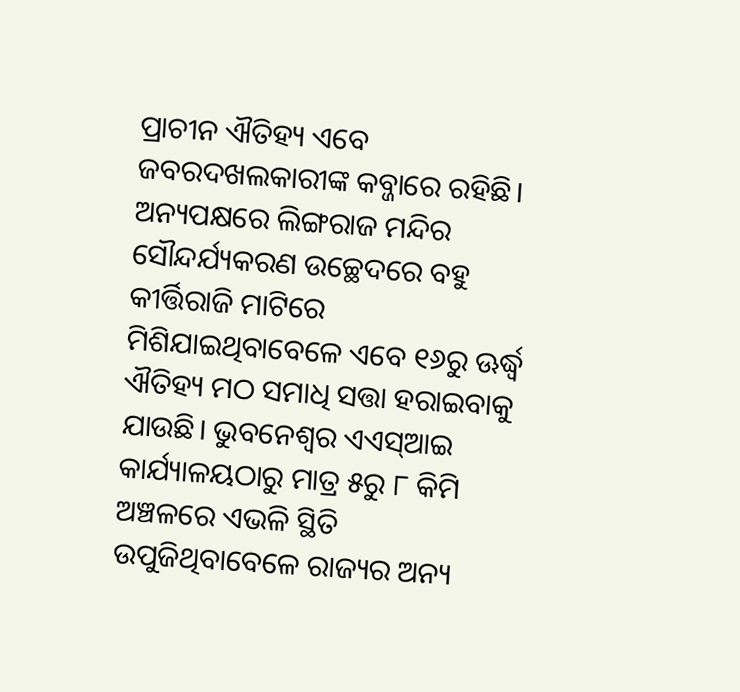ପ୍ରାଚୀନ ଐତିହ୍ୟ ଏବେ ଜବରଦଖଲକାରୀଙ୍କ କବ୍ଜାରେ ରହିଛି। ଅନ୍ୟପକ୍ଷରେ ଲିଙ୍ଗରାଜ ମନ୍ଦିର ସୌନ୍ଦର୍ଯ୍ୟକରଣ ଉଚ୍ଛେଦରେ ବହୁ କୀର୍ତ୍ତିରାଜି ମାଟିରେ ମିଶିଯାଇଥିବାବେଳେ ଏବେ ୧୬ରୁ ଊର୍ଦ୍ଧ୍ୱ ଐତିହ୍ୟ ମଠ ସମାଧି ସତ୍ତା ହରାଇବାକୁ ଯାଉଛି। ଭୁବନେଶ୍ୱର ଏଏସ୍ଆଇ କାର୍ଯ୍ୟାଳୟଠାରୁ ମାତ୍ର ୫ରୁ ୮ କିମି ଅଞ୍ଚଳରେ ଏଭଳି ସ୍ଥିତି ଉପୁଜିଥିବାବେଳେ ରାଜ୍ୟର ଅନ୍ୟ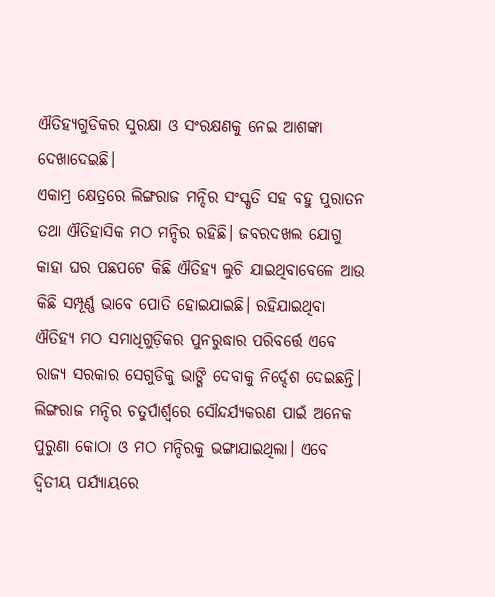ଐତିହ୍ୟଗୁଡିକର ସୁରକ୍ଷା ଓ ସଂରକ୍ଷଣକୁ ନେଇ ଆଶଙ୍କା ଦେଖାଦେଇଛି।
ଏକାମ୍ର କ୍ଷେତ୍ରରେ ଲିଙ୍ଗରାଜ ମନ୍ଦିର ସଂସ୍କୃତି ସହ ବହୁ ପୁରାତନ ତଥା ଐତିହାସିକ ମଠ ମନ୍ଦିର ରହିଛି। ଜବରଦଖଲ ଯୋଗୁ କାହା ଘର ପଛପଟେ କିଛି ଐତିହ୍ୟ ଲୁଚି ଯାଇଥିବାବେଳେ ଆଉ କିଛି ସମ୍ପୂର୍ଣ୍ଣ ଭାବେ ପୋତି ହୋଇଯାଇଛି। ରହିଯାଇଥିବା ଐତିହ୍ୟ ମଠ ସମାଧିଗୁଡ଼ିକର ପୁନରୁଦ୍ଧାର ପରିବର୍ତ୍ତେ ଏବେ ରାଜ୍ୟ ସରକାର ସେଗୁଡିକୁ ଭାଙ୍ଗି ଦେବାକୁ ନିର୍ଦ୍ଦେଶ ଦେଇଛନ୍ତି। ଲିଙ୍ଗରାଜ ମନ୍ଦିର ଚତୁର୍ପାର୍ଶ୍ୱରେ ସୌନ୍ଦର୍ଯ୍ୟକରଣ ପାଇଁ ଅନେକ ପୁରୁଣା କୋଠା ଓ ମଠ ମନ୍ଦିରକୁ ଭଙ୍ଗାଯାଇଥିଲା। ଏବେ ଦ୍ୱିତୀୟ ପର୍ଯ୍ୟାୟରେ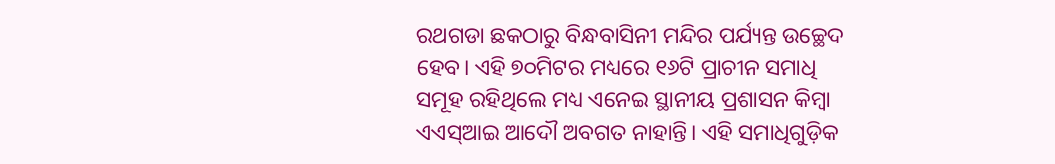ରଥଗଡା ଛକଠାରୁ ବିନ୍ଧବାସିନୀ ମନ୍ଦିର ପର୍ଯ୍ୟନ୍ତ ଉଚ୍ଛେଦ ହେବ। ଏହି ୭୦ମିଟର ମଧ୍ୟରେ ୧୬ଟି ପ୍ରାଚୀନ ସମାଧି ସମୂହ ରହିଥିଲେ ମଧ୍ୟ ଏନେଇ ସ୍ଥାନୀୟ ପ୍ରଶାସନ କିମ୍ବା ଏଏସ୍ଆଇ ଆଦୌ ଅବଗତ ନାହାନ୍ତି। ଏହି ସମାଧିଗୁଡ଼ିକ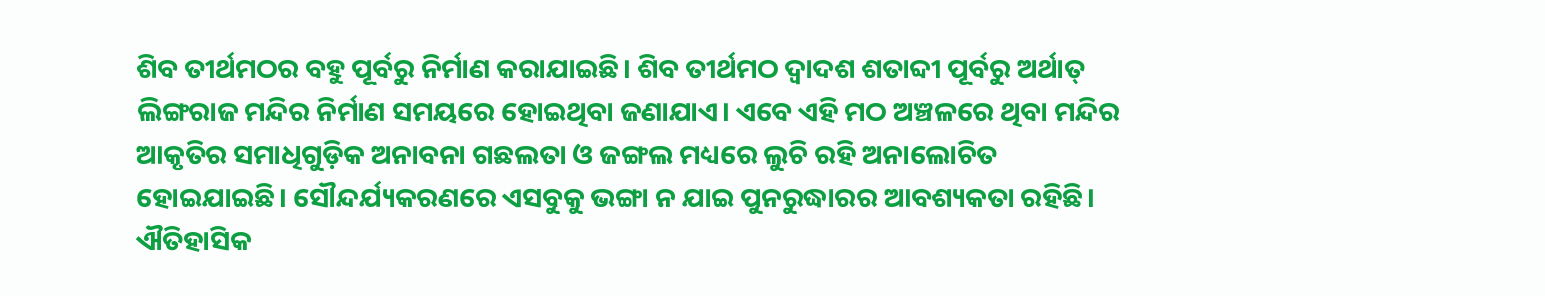ଶିବ ତୀର୍ଥମଠର ବହୁ ପୂର୍ବରୁ ନିର୍ମାଣ କରାଯାଇଛି। ଶିବ ତୀର୍ଥମଠ ଦ୍ୱାଦଶ ଶତାବ୍ଦୀ ପୂର୍ବରୁ ଅର୍ଥାତ୍ ଲିଙ୍ଗରାଜ ମନ୍ଦିର ନିର୍ମାଣ ସମୟରେ ହୋଇଥିବା ଜଣାଯାଏ। ଏବେ ଏହି ମଠ ଅଞ୍ଚଳରେ ଥିବା ମନ୍ଦିର ଆକୃତିର ସମାଧିଗୁଡ଼ିକ ଅନାବନା ଗଛଲତା ଓ ଜଙ୍ଗଲ ମଧ୍ୟରେ ଲୁଚି ରହି ଅନାଲୋଚିତ ହୋଇଯାଇଛି। ସୌନ୍ଦର୍ଯ୍ୟକରଣରେ ଏସବୁକୁ ଭଙ୍ଗା ନ ଯାଇ ପୁନରୁଦ୍ଧାରର ଆବଶ୍ୟକତା ରହିଛି।
ଐତିହାସିକ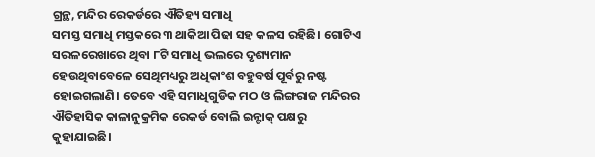ଗ୍ରନ୍ଥ, ମନ୍ଦିର ରେକର୍ଡରେ ଐତିହ୍ୟ ସମାଧି
ସମସ୍ତ ସମାଧି ମସ୍ତକରେ ୩ ଥାକିଆ ପିଢା ସହ କଳସ ରହିଛି। ଗୋଟିଏ ସରଳରେଖାରେ ଥିବା ୮ଟି ସମାଧି ଭଲରେ ଦୃଶ୍ୟମାନ ହେଉଥିବାବେଳେ ସେଥିମଧ୍ୟରୁ ଅଧିକାଂଶ ବହୁବର୍ଷ ପୂର୍ବରୁ ନଷ୍ଟ ହୋଇଗଲାଣି। ତେବେ ଏହି ସମାଧିଗୁଡିକ ମଠ ଓ ଲିଙ୍ଗରାଜ ମନ୍ଦିରର ଐତିହାସିକ କାଳାନୁକ୍ରମିକ ରେକର୍ଡ ବୋଲି ଇନ୍ଟାକ୍ ପକ୍ଷରୁ କୁହାଯାଇଛି।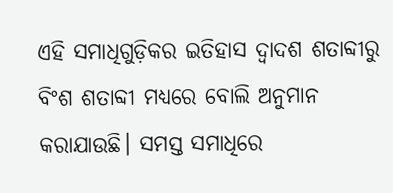ଏହି ସମାଧିଗୁଡ଼ିକର ଇତିହାସ ଦ୍ୱାଦଶ ଶତାବ୍ଦୀରୁ ବିଂଶ ଶତାବ୍ଦୀ ମଧ୍ୟରେ ବୋଲି ଅନୁମାନ କରାଯାଉଛି। ସମସ୍ତ ସମାଧିରେ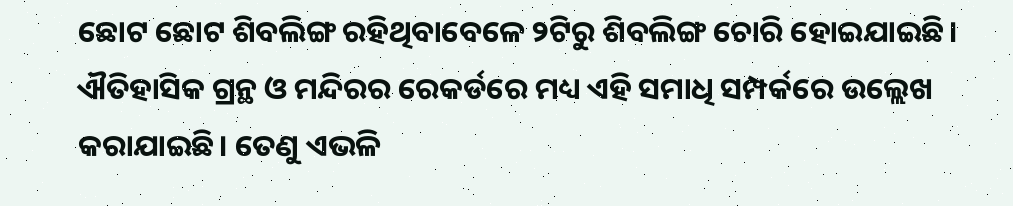ଛୋଟ ଛୋଟ ଶିବଲିଙ୍ଗ ରହିଥିବାବେଳେ ୨ଟିରୁ ଶିବଲିଙ୍ଗ ଚୋରି ହୋଇଯାଇଛି। ଐତିହାସିକ ଗ୍ରନ୍ଥ ଓ ମନ୍ଦିରର ରେକର୍ଡରେ ମଧ୍ୟ ଏହି ସମାଧି ସମ୍ପର୍କରେ ଉଲ୍ଲେଖ କରାଯାଇଛି। ତେଣୁ ଏଭଳି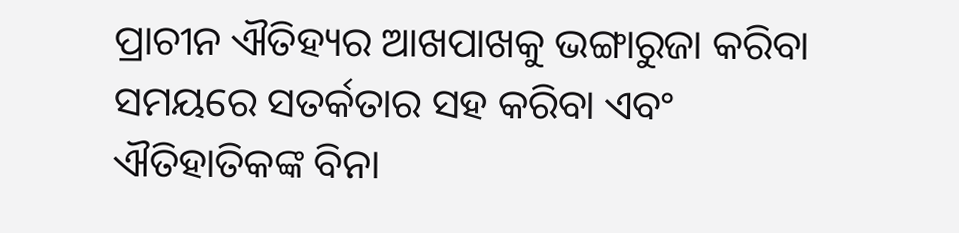ପ୍ରାଚୀନ ଐତିହ୍ୟର ଆଖପାଖକୁ ଭଙ୍ଗାରୁଜା କରିବା ସମୟରେ ସତର୍କତାର ସହ କରିବା ଏବଂ ଐତିହାତିକଙ୍କ ବିନା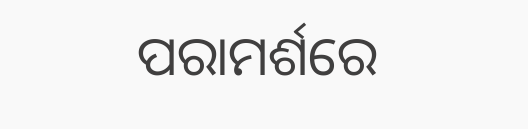ପରାମର୍ଶରେ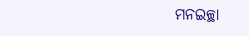ମନଇଚ୍ଛା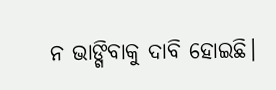ନ ଭାଙ୍ଗିବାକୁ ଦାବି ହୋଇଛି।